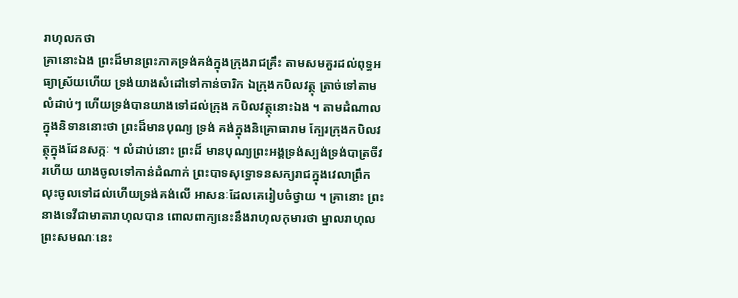រាហុលកថា
គ្រានោះឯង ព្រះដ៏មានព្រះភាគទ្រង់គង់ក្នុងក្រុងរាជគ្រឹះ តាមសមគួរដល់ពុទ្ធអធ្យាស្រ័យហើយ ទ្រង់យាងសំដៅទៅកាន់ចារិក ឯក្រុងកបិលវត្ថុ ត្រាច់ទៅតាមលំដាប់ៗ ហើយទ្រង់បានយាងទៅដល់ក្រុង កបិលវត្ថុនោះឯង ។ តាមដំណាលក្នុងនិទាននោះថា ព្រះដ៏មានបុណ្យ ទ្រង់ គង់ក្នុងនិគ្រោធារាម ក្បែរក្រុងកបិលវត្ថុក្នុងដែនសក្កៈ ។ លំដាប់នោះ ព្រះដ៏ មានបុណ្យព្រះអង្គទ្រង់ស្បង់ទ្រង់បាត្រចីវរហើយ យាងចូលទៅកាន់ដំណាក់ ព្រះបាទសុទ្ធោទនសក្យរាជក្នុងវេលាព្រឹក លុះចូលទៅដល់ហើយទ្រង់គង់លើ អាសនៈដែលគេរៀបចំថ្វាយ ។ គ្រានោះ ព្រះនាងទេវីជាមាតារាហុលបាន ពោលពាក្យនេះនឹងរាហុលកុមារថា ម្នាលរាហុល ព្រះសមណៈនេះ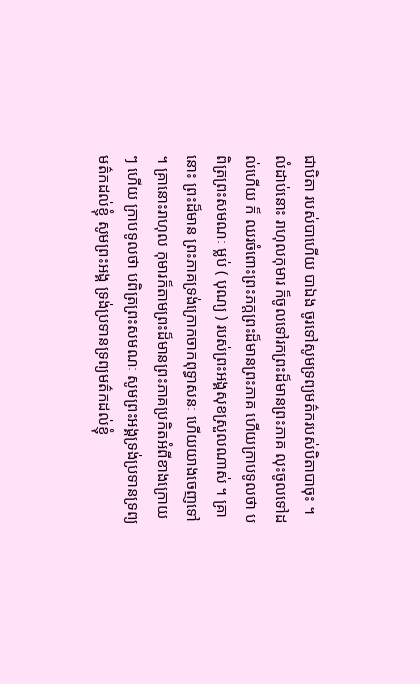ជាបិតា របស់បាហើយ បាឯង ចូរទៅសូមទ្រព្យមត៌ករបស់បិតាបាចុះ ។ លំដាប់នោះ រាហុលកុមារ ក៏ចូលទៅរកព្រះដ៏មានព្រះភាគ លុះចូលទៅដល់ហើយ ក៏ ឈរចំពោះព្រះភក្តព្រះដ៏មានព្រះភាគ ហើយក្រាបទូលថា បពិត្រព្រះសមណៈ ម្លប់ ( បុណ្យ ) របស់ព្រះអង្គសុខស្រួលណាស់ ។ គ្រានោះ ព្រះដ៏មាន ព្រះភាគទ្រង់ក្រោកចាកពុទ្ធាសនៈ ហើយយាងចេញទៅ ។ គ្រានោះរាហុល កុមារក៏តាមព្រះដ៏មានព្រះភាគប្រកិតអំពីខាងក្រោយៗ ហើយ ក្រាបទូលថា បពិត្រព្រះសមណៈ សូមព្រះអង្គទ្រង់ប្រទានទ្រព្យមត៌កដល់ខ្ញុំ សូមព្រះអង្គ ទ្រង់ប្រទានទ្រព្យមត៌កដល់ខ្ញុំ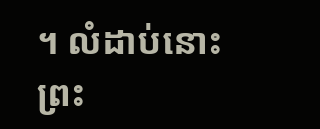។ លំដាប់នោះ ព្រះ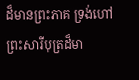ដ៏មានព្រះភាគ ទ្រង់ហៅ ព្រះសារីបុត្រដ៏មា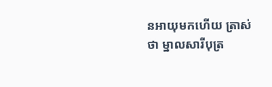នអាយុមកហើយ ត្រាស់ថា ម្នាលសារីបុត្រ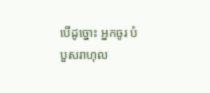បើដូច្នោះ អ្នកចូរ បំបួសរាហុល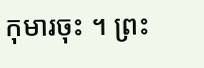កុមារចុះ ។ ព្រះ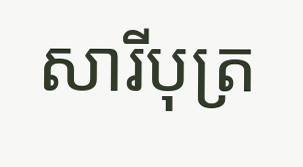សារីបុត្រ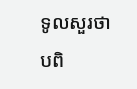ទូលសួរថា បពិ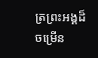ត្រព្រះអង្គដ៏ចម្រើន